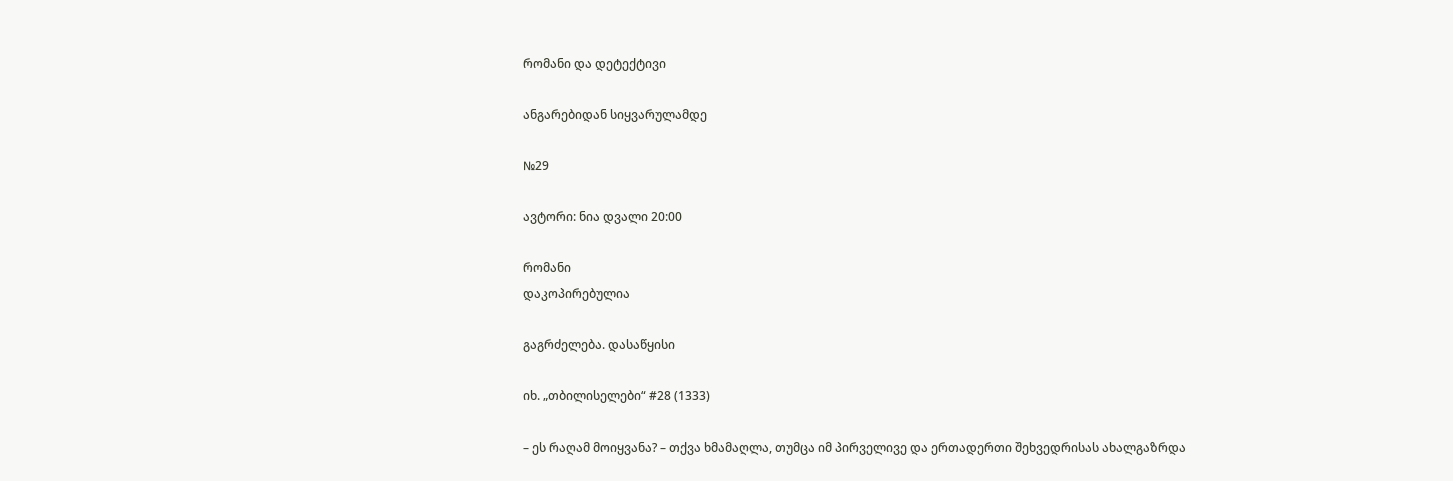რომანი და დეტექტივი

ანგარებიდან სიყვარულამდე

№29

ავტორი: ნია დვალი 20:00

რომანი
დაკოპირებულია

გაგრძელება. დასაწყისი

იხ. „თბილისელები“ #28 (1333)

– ეს რაღამ მოიყვანა? – თქვა ხმამაღლა, თუმცა იმ პირველივე და ერთადერთი შეხვედრისას ახალგაზრდა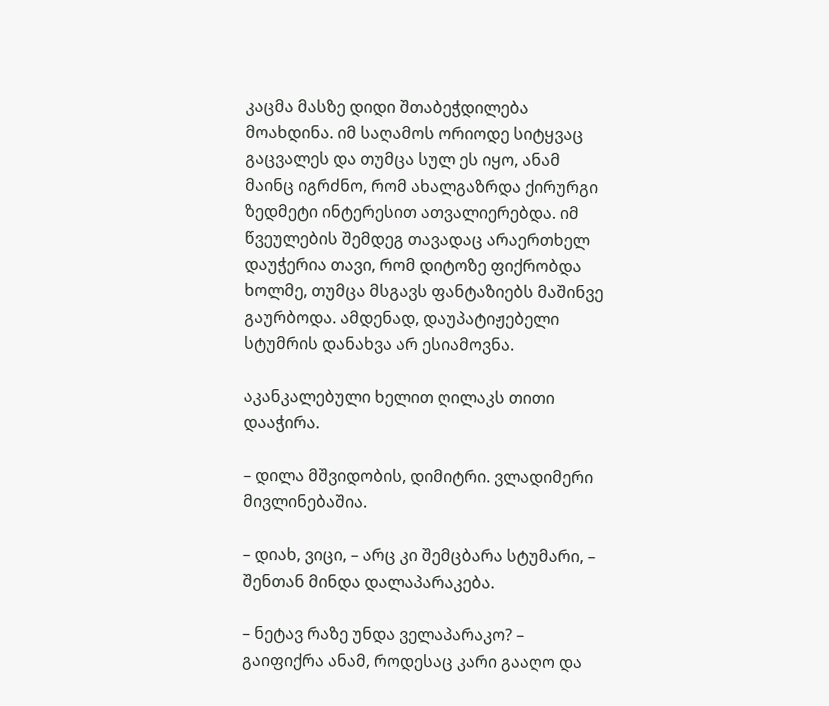კაცმა მასზე დიდი შთაბეჭდილება მოახდინა. იმ საღამოს ორიოდე სიტყვაც გაცვალეს და თუმცა სულ ეს იყო, ანამ მაინც იგრძნო, რომ ახალგაზრდა ქირურგი ზედმეტი ინტერესით ათვალიერებდა. იმ წვეულების შემდეგ თავადაც არაერთხელ დაუჭერია თავი, რომ დიტოზე ფიქრობდა ხოლმე, თუმცა მსგავს ფანტაზიებს მაშინვე გაურბოდა. ამდენად, დაუპატიჟებელი სტუმრის დანახვა არ ესიამოვნა.

აკანკალებული ხელით ღილაკს თითი დააჭირა.

– დილა მშვიდობის, დიმიტრი. ვლადიმერი მივლინებაშია.

– დიახ, ვიცი, – არც კი შემცბარა სტუმარი, – შენთან მინდა დალაპარაკება.

– ნეტავ რაზე უნდა ველაპარაკო? – გაიფიქრა ანამ, როდესაც კარი გააღო და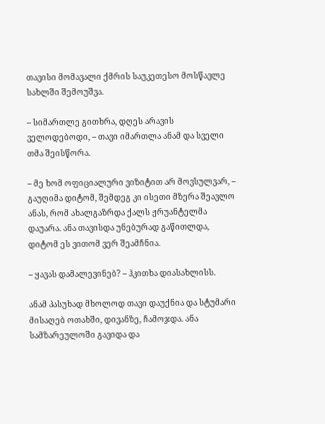თავისი მომავალი ქმრის საუკეთესო მოსწავლე სახლში შემოუშვა.

– სიმართლე გითხრა, დღეს არავის ველოდებოდი, – თავი იმართლა ანამ და სველი თმა შეისწორა.

– მე ხომ ოფიციალური ვიზიტით არ მოვსულვარ, – გაუღიმა დიტომ, შემდეგ კი ისეთი მზერა შეავლო ანას, რომ ახალგაზრდა ქალს ჟრუანტელმა დაუარა. ანა თავისდა უნებურად გაწითლდა, დიტომ ეს ვითომ ვერ შეამჩნია.

– ყავას დამალევინებ? – ჰკითხა დიასახლისს.

ანამ პასუხად მხოლოდ თავი დაუქნია და სტუმარი მისაღებ ოთახში, დივანზე, ჩამოჯდა. ანა სამზარეულოში გავიდა და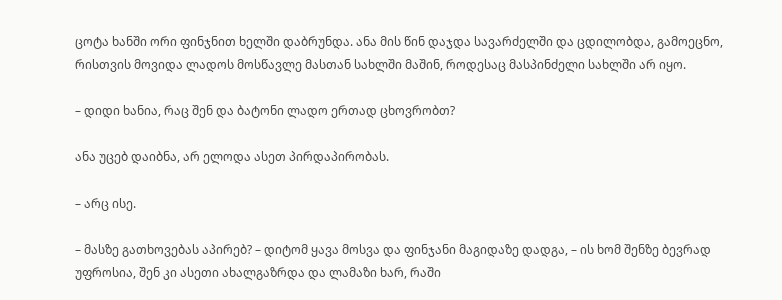ცოტა ხანში ორი ფინჯნით ხელში დაბრუნდა. ანა მის წინ დაჯდა სავარძელში და ცდილობდა, გამოეცნო, რისთვის მოვიდა ლადოს მოსწავლე მასთან სახლში მაშინ, როდესაც მასპინძელი სახლში არ იყო.

– დიდი ხანია, რაც შენ და ბატონი ლადო ერთად ცხოვრობთ?

ანა უცებ დაიბნა, არ ელოდა ასეთ პირდაპირობას.

– არც ისე.

– მასზე გათხოვებას აპირებ? – დიტომ ყავა მოსვა და ფინჯანი მაგიდაზე დადგა, – ის ხომ შენზე ბევრად უფროსია, შენ კი ასეთი ახალგაზრდა და ლამაზი ხარ, რაში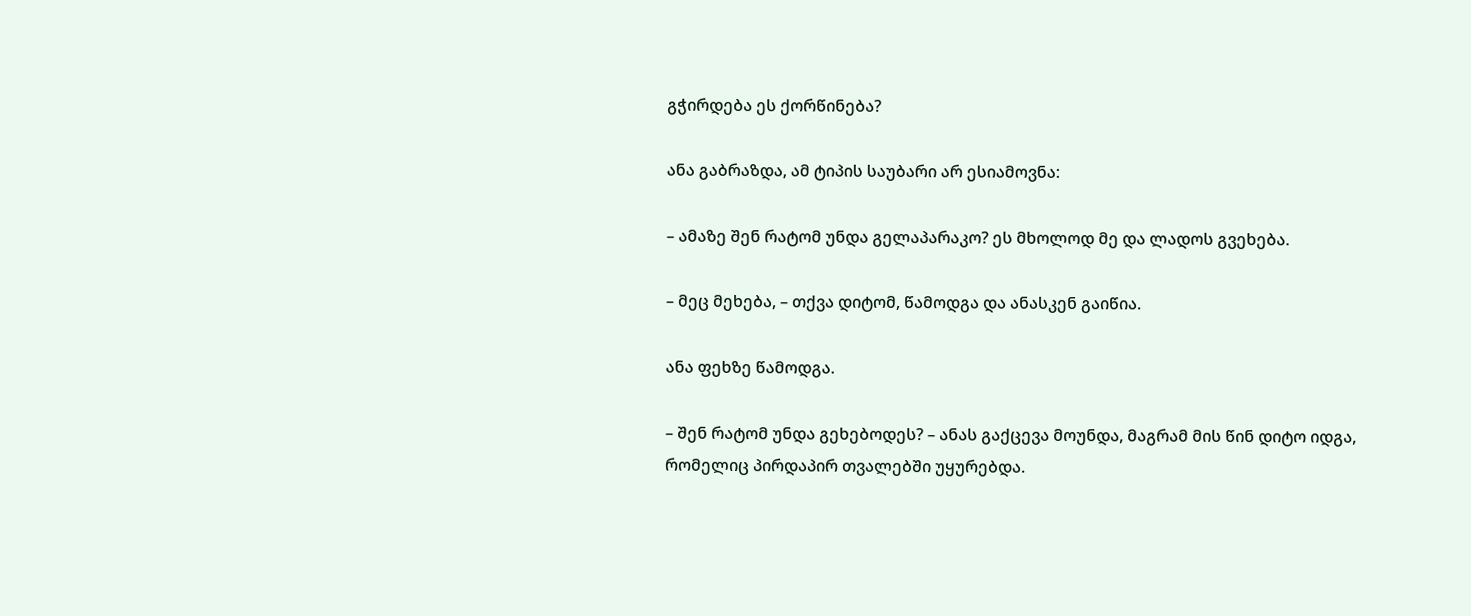გჭირდება ეს ქორწინება?

ანა გაბრაზდა, ამ ტიპის საუბარი არ ესიამოვნა:

– ამაზე შენ რატომ უნდა გელაპარაკო? ეს მხოლოდ მე და ლადოს გვეხება.

– მეც მეხება, – თქვა დიტომ, წამოდგა და ანასკენ გაიწია.

ანა ფეხზე წამოდგა.

– შენ რატომ უნდა გეხებოდეს? – ანას გაქცევა მოუნდა, მაგრამ მის წინ დიტო იდგა, რომელიც პირდაპირ თვალებში უყურებდა.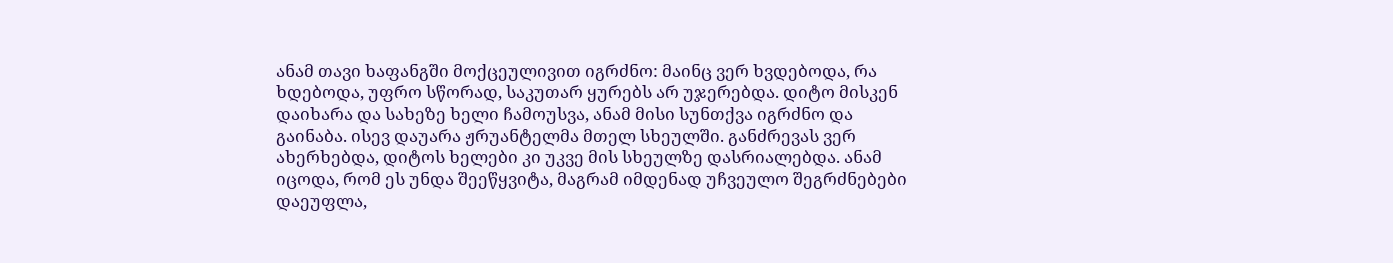ანამ თავი ხაფანგში მოქცეულივით იგრძნო: მაინც ვერ ხვდებოდა, რა ხდებოდა, უფრო სწორად, საკუთარ ყურებს არ უჯერებდა. დიტო მისკენ დაიხარა და სახეზე ხელი ჩამოუსვა, ანამ მისი სუნთქვა იგრძნო და გაინაბა. ისევ დაუარა ჟრუანტელმა მთელ სხეულში. განძრევას ვერ ახერხებდა, დიტოს ხელები კი უკვე მის სხეულზე დასრიალებდა. ანამ იცოდა, რომ ეს უნდა შეეწყვიტა, მაგრამ იმდენად უჩვეულო შეგრძნებები დაეუფლა,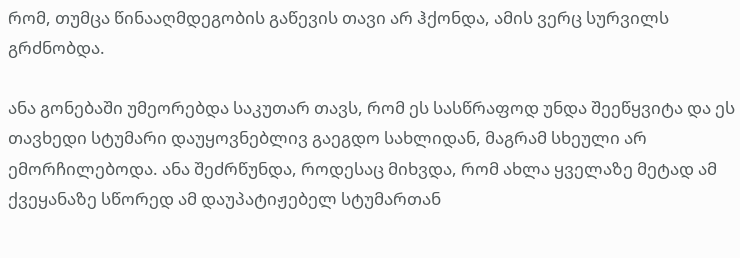რომ, თუმცა წინააღმდეგობის გაწევის თავი არ ჰქონდა, ამის ვერც სურვილს გრძნობდა.

ანა გონებაში უმეორებდა საკუთარ თავს, რომ ეს სასწრაფოდ უნდა შეეწყვიტა და ეს თავხედი სტუმარი დაუყოვნებლივ გაეგდო სახლიდან, მაგრამ სხეული არ ემორჩილებოდა. ანა შეძრწუნდა, როდესაც მიხვდა, რომ ახლა ყველაზე მეტად ამ ქვეყანაზე სწორედ ამ დაუპატიჟებელ სტუმართან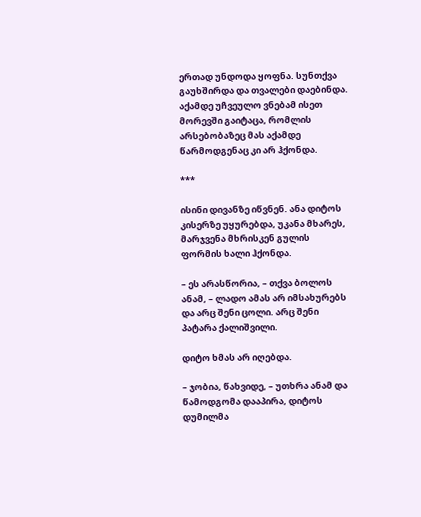ერთად უნდოდა ყოფნა. სუნთქვა გაუხშირდა და თვალები დაებინდა. აქამდე უჩვეულო ვნებამ ისეთ მორევში გაიტაცა, რომლის არსებობაზეც მას აქამდე წარმოდგენაც კი არ ჰქონდა.

***

ისინი დივანზე იწვნენ. ანა დიტოს კისერზე უყურებდა, უკანა მხარეს, მარჯვენა მხრისკენ გულის ფორმის ხალი ჰქონდა.

– ეს არასწორია, – თქვა ბოლოს ანამ, – ლადო ამას არ იმსახურებს და არც შენი ცოლი. არც შენი პატარა ქალიშვილი.

დიტო ხმას არ იღებდა.

– ჯობია, წახვიდე, – უთხრა ანამ და წამოდგომა დააპირა, დიტოს დუმილმა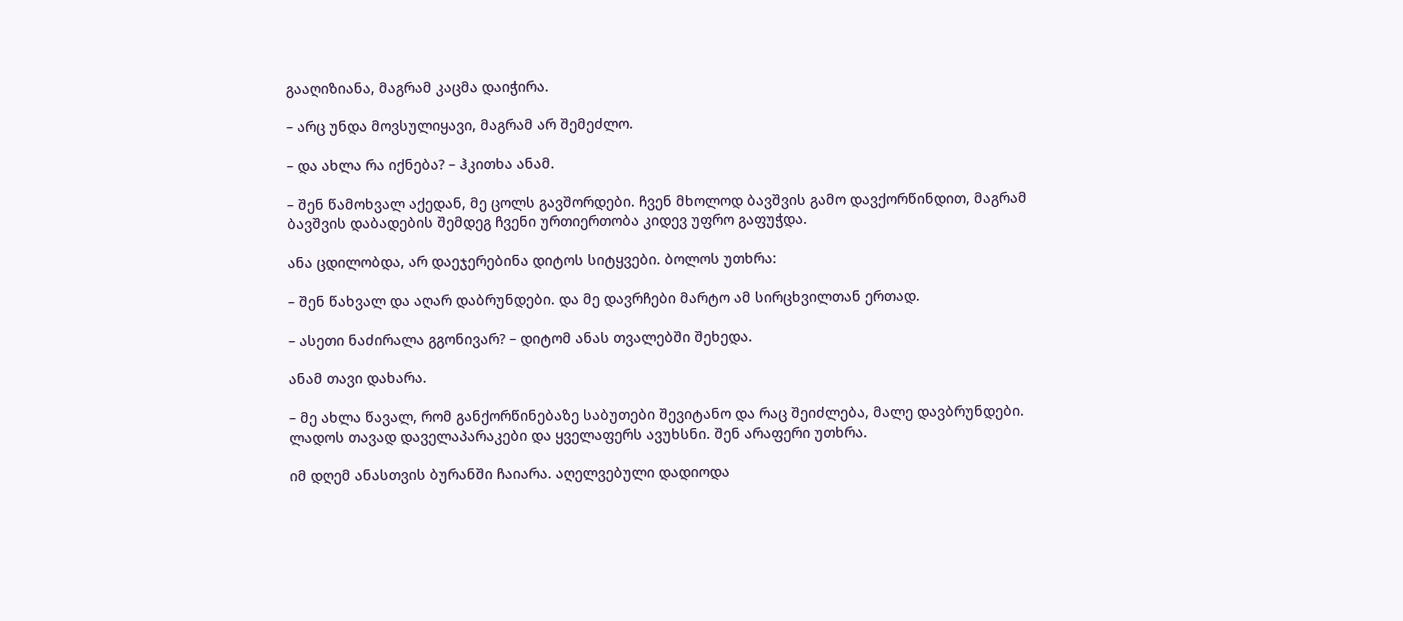გააღიზიანა, მაგრამ კაცმა დაიჭირა.

– არც უნდა მოვსულიყავი, მაგრამ არ შემეძლო.

– და ახლა რა იქნება? – ჰკითხა ანამ.

– შენ წამოხვალ აქედან, მე ცოლს გავშორდები. ჩვენ მხოლოდ ბავშვის გამო დავქორწინდით, მაგრამ ბავშვის დაბადების შემდეგ ჩვენი ურთიერთობა კიდევ უფრო გაფუჭდა.

ანა ცდილობდა, არ დაეჯერებინა დიტოს სიტყვები. ბოლოს უთხრა:

– შენ წახვალ და აღარ დაბრუნდები. და მე დავრჩები მარტო ამ სირცხვილთან ერთად.

– ასეთი ნაძირალა გგონივარ? – დიტომ ანას თვალებში შეხედა.

ანამ თავი დახარა.

– მე ახლა წავალ, რომ განქორწინებაზე საბუთები შევიტანო და რაც შეიძლება, მალე დავბრუნდები. ლადოს თავად დაველაპარაკები და ყველაფერს ავუხსნი. შენ არაფერი უთხრა.

იმ დღემ ანასთვის ბურანში ჩაიარა. აღელვებული დადიოდა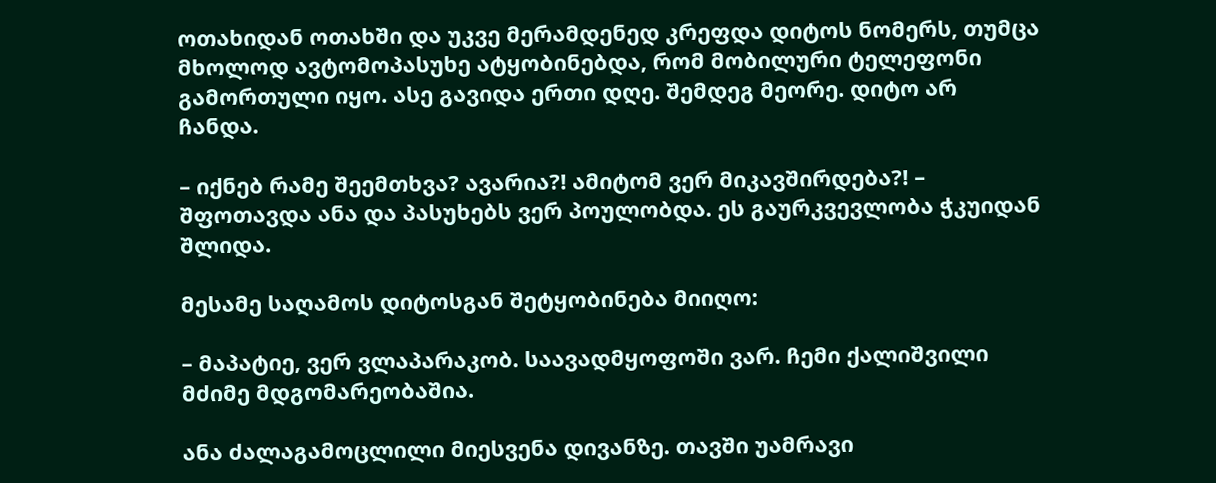ოთახიდან ოთახში და უკვე მერამდენედ კრეფდა დიტოს ნომერს, თუმცა მხოლოდ ავტომოპასუხე ატყობინებდა, რომ მობილური ტელეფონი გამორთული იყო. ასე გავიდა ერთი დღე. შემდეგ მეორე. დიტო არ ჩანდა.

– იქნებ რამე შეემთხვა? ავარია?! ამიტომ ვერ მიკავშირდება?! – შფოთავდა ანა და პასუხებს ვერ პოულობდა. ეს გაურკვევლობა ჭკუიდან შლიდა.

მესამე საღამოს დიტოსგან შეტყობინება მიიღო:

– მაპატიე, ვერ ვლაპარაკობ. საავადმყოფოში ვარ. ჩემი ქალიშვილი მძიმე მდგომარეობაშია.

ანა ძალაგამოცლილი მიესვენა დივანზე. თავში უამრავი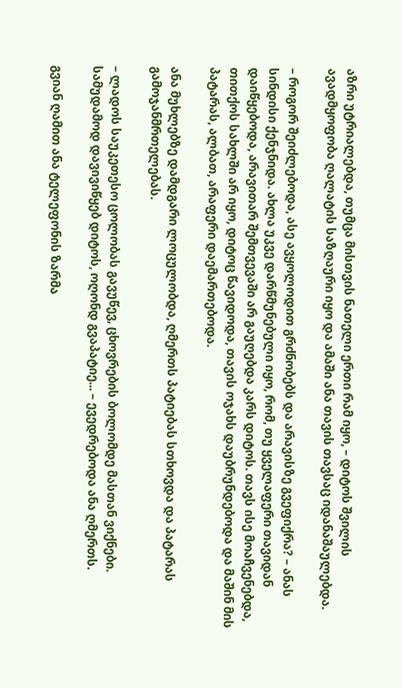აზრი უტრიალებდა, თუმცა მისთვის ნათელი ერთი რამ იყო, – დიტოს შვილის ავადმყოფობა ღალატის საზღაური იყო და ამაში ანა თავის თავსაც იდანაშაულებდა.

– როგორ შეიძლებოდა, ასე ავყოლოდით გრძნობებს და არავისზე გვეფიქრა? – ანას სინდისი ქენჯნიდა. ახლა უკვე დარწმუნებული იყო, რომ, თუ ყველაფერი თავიდან დაიწყებოდა, არავითარ შემთვევაში არ გაუღებდა კარს დიტოს. თავს ისე მოაჩვენებდა, თითქოს სახლში არ იყო, დიტოც წავიდოდა, თავის ოჯახს დაუბრუნდებოდა და მაშინ მის პატარას, ალბათ, არაფერი დაემართებოდა.

ანა მუხლებზე დამდგარი ლოცულობდა, ღმერთს პატიებას სთხოვდა და პატარას გამოჯანმრთელებას.

– ლადოს საუკეთესო ცოლობას გავუწევ, ცხოვრების ბოლომდე მასთან ვიქნები. სამუდამოდ დავივიწყებ დიტოს, ოღონდ გვაპატიე... – ევედრებოდა ანა ღმერთს.

გვიან ღამით ანა ტელეფონის ზარმა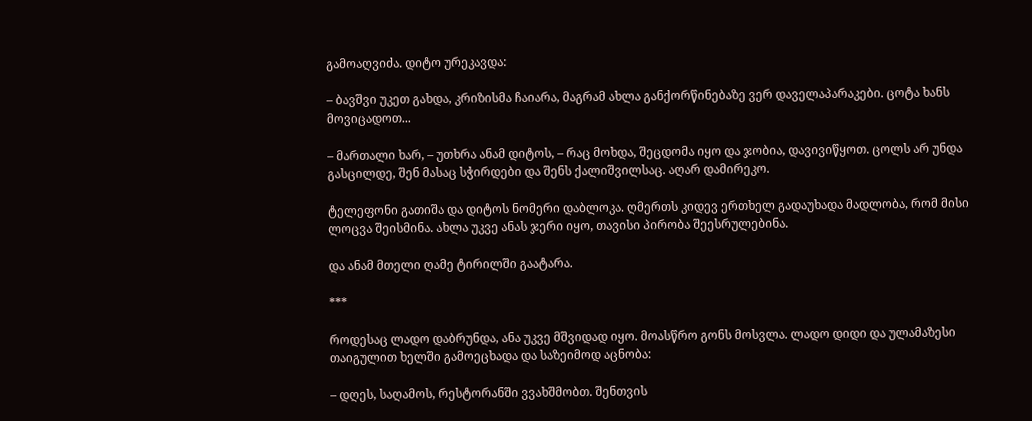გამოაღვიძა. დიტო ურეკავდა:

– ბავშვი უკეთ გახდა, კრიზისმა ჩაიარა, მაგრამ ახლა განქორწინებაზე ვერ დაველაპარაკები. ცოტა ხანს მოვიცადოთ...

– მართალი ხარ, – უთხრა ანამ დიტოს, – რაც მოხდა, შეცდომა იყო და ჯობია, დავივიწყოთ. ცოლს არ უნდა გასცილდე, შენ მასაც სჭირდები და შენს ქალიშვილსაც. აღარ დამირეკო.

ტელეფონი გათიშა და დიტოს ნომერი დაბლოკა. ღმერთს კიდევ ერთხელ გადაუხადა მადლობა, რომ მისი ლოცვა შეისმინა. ახლა უკვე ანას ჯერი იყო, თავისი პირობა შეესრულებინა.

და ანამ მთელი ღამე ტირილში გაატარა.

***

როდესაც ლადო დაბრუნდა, ანა უკვე მშვიდად იყო. მოასწრო გონს მოსვლა. ლადო დიდი და ულამაზესი თაიგულით ხელში გამოეცხადა და საზეიმოდ აცნობა:

– დღეს, საღამოს, რესტორანში ვვახშმობთ. შენთვის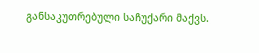განსაკუთრებული საჩუქარი მაქვს.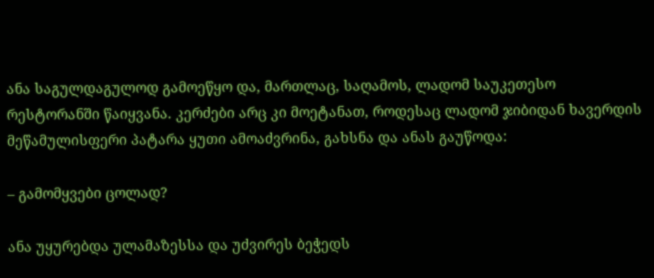ანა საგულდაგულოდ გამოეწყო და, მართლაც, საღამოს, ლადომ საუკეთესო რესტორანში წაიყვანა. კერძები არც კი მოეტანათ, როდესაც ლადომ ჯიბიდან ხავერდის მეწამულისფერი პატარა ყუთი ამოაძვრინა, გახსნა და ანას გაუწოდა:

– გამომყვები ცოლად?

ანა უყურებდა ულამაზესსა და უძვირეს ბეჭედს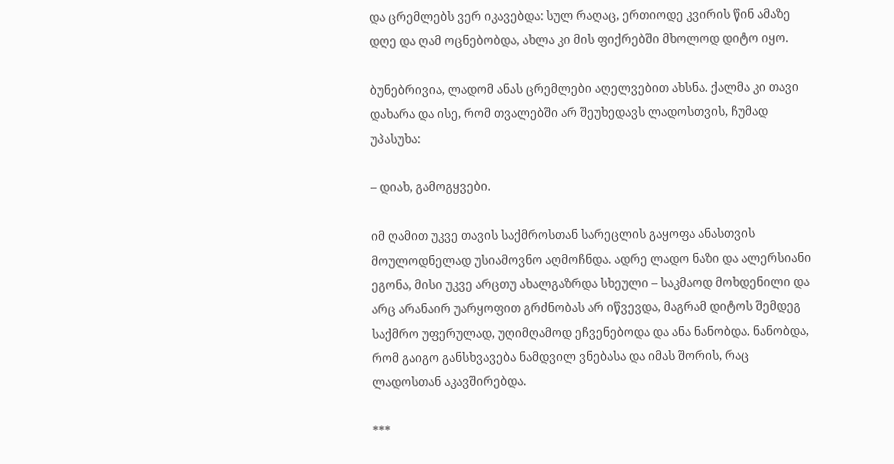და ცრემლებს ვერ იკავებდა: სულ რაღაც, ერთიოდე კვირის წინ ამაზე დღე და ღამ ოცნებობდა, ახლა კი მის ფიქრებში მხოლოდ დიტო იყო.

ბუნებრივია, ლადომ ანას ცრემლები აღელვებით ახსნა. ქალმა კი თავი დახარა და ისე, რომ თვალებში არ შეუხედავს ლადოსთვის, ჩუმად უპასუხა:

– დიახ, გამოგყვები.

იმ ღამით უკვე თავის საქმროსთან სარეცლის გაყოფა ანასთვის მოულოდნელად უსიამოვნო აღმოჩნდა. ადრე ლადო ნაზი და ალერსიანი ეგონა, მისი უკვე არცთუ ახალგაზრდა სხეული – საკმაოდ მოხდენილი და არც არანაირ უარყოფით გრძნობას არ იწვევდა, მაგრამ დიტოს შემდეგ საქმრო უფერულად, უღიმღამოდ ეჩვენებოდა და ანა ნანობდა. ნანობდა, რომ გაიგო განსხვავება ნამდვილ ვნებასა და იმას შორის, რაც ლადოსთან აკავშირებდა.

***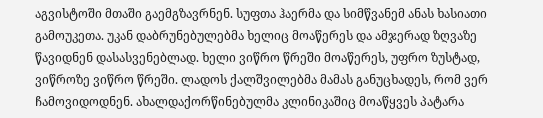აგვისტოში მთაში გაემგზავრნენ. სუფთა ჰაერმა და სიმწვანემ ანას ხასიათი გამოუკეთა. უკან დაბრუნებულებმა ხელიც მოაწერეს და ამჯერად ზღვაზე წავიდნენ დასასვენებლად. ხელი ვიწრო წრეში მოაწერეს, უფრო ზუსტად, ვიწროზე ვიწრო წრეში. ლადოს ქალშვილებმა მამას განუცხადეს, რომ ვერ ჩამოვიდოდნენ. ახალდაქორწინებულმა კლინიკაშიც მოაწყვეს პატარა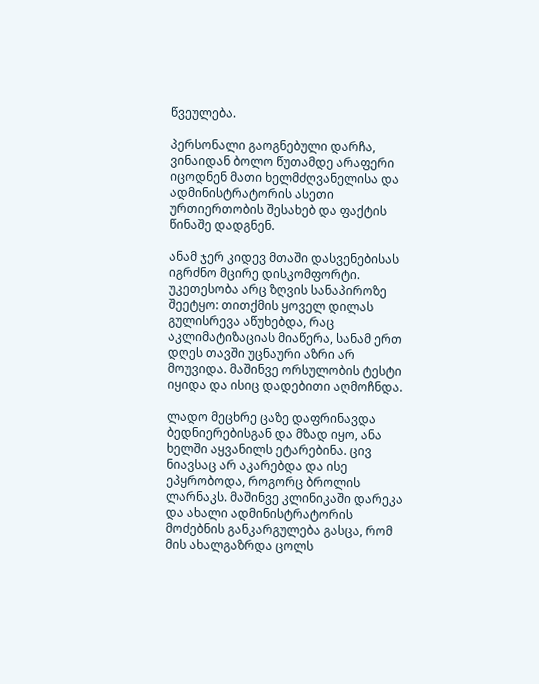წვეულება.

პერსონალი გაოგნებული დარჩა, ვინაიდან ბოლო წუთამდე არაფერი იცოდნენ მათი ხელმძღვანელისა და ადმინისტრატორის ასეთი ურთიერთობის შესახებ და ფაქტის წინაშე დადგნენ.

ანამ ჯერ კიდევ მთაში დასვენებისას იგრძნო მცირე დისკომფორტი. უკეთესობა არც ზღვის სანაპიროზე შეეტყო: თითქმის ყოველ დილას გულისრევა აწუხებდა, რაც აკლიმატიზაციას მიაწერა, სანამ ერთ დღეს თავში უცნაური აზრი არ მოუვიდა. მაშინვე ორსულობის ტესტი იყიდა და ისიც დადებითი აღმოჩნდა.

ლადო მეცხრე ცაზე დაფრინავდა ბედნიერებისგან და მზად იყო, ანა ხელში აყვანილს ეტარებინა. ცივ ნიავსაც არ აკარებდა და ისე ეპყრობოდა, როგორც ბროლის ლარნაკს. მაშინვე კლინიკაში დარეკა და ახალი ადმინისტრატორის მოძებნის განკარგულება გასცა, რომ მის ახალგაზრდა ცოლს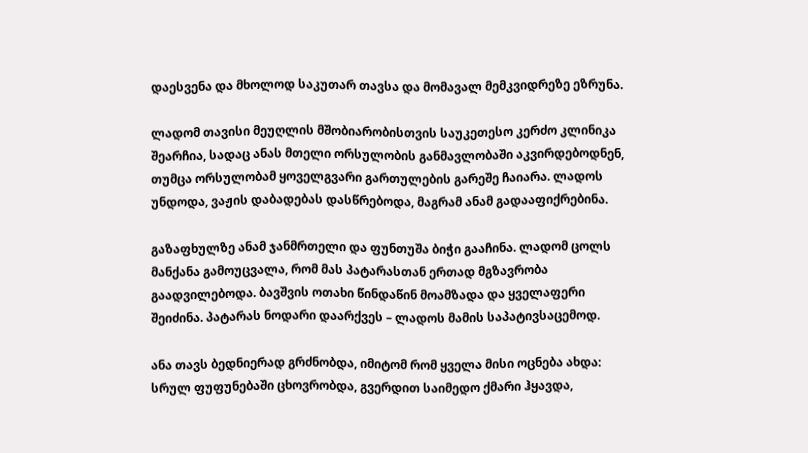დაესვენა და მხოლოდ საკუთარ თავსა და მომავალ მემკვიდრეზე ეზრუნა.

ლადომ თავისი მეუღლის მშობიარობისთვის საუკეთესო კერძო კლინიკა შეარჩია, სადაც ანას მთელი ორსულობის განმავლობაში აკვირდებოდნენ, თუმცა ორსულობამ ყოველგვარი გართულების გარეშე ჩაიარა. ლადოს უნდოდა, ვაჟის დაბადებას დასწრებოდა, მაგრამ ანამ გადააფიქრებინა.

გაზაფხულზე ანამ ჯანმრთელი და ფუნთუშა ბიჭი გააჩინა. ლადომ ცოლს მანქანა გამოუცვალა, რომ მას პატარასთან ერთად მგზავრობა გაადვილებოდა. ბავშვის ოთახი წინდაწინ მოამზადა და ყველაფერი შეიძინა. პატარას ნოდარი დაარქვეს – ლადოს მამის საპატივსაცემოდ.

ანა თავს ბედნიერად გრძნობდა, იმიტომ რომ ყველა მისი ოცნება ახდა: სრულ ფუფუნებაში ცხოვრობდა, გვერდით საიმედო ქმარი ჰყავდა,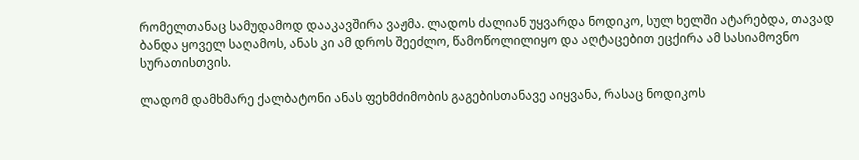რომელთანაც სამუდამოდ დააკავშირა ვაჟმა. ლადოს ძალიან უყვარდა ნოდიკო, სულ ხელში ატარებდა, თავად ბანდა ყოველ საღამოს, ანას კი ამ დროს შეეძლო, წამოწოლილიყო და აღტაცებით ეცქირა ამ სასიამოვნო სურათისთვის.

ლადომ დამხმარე ქალბატონი ანას ფეხმძიმობის გაგებისთანავე აიყვანა, რასაც ნოდიკოს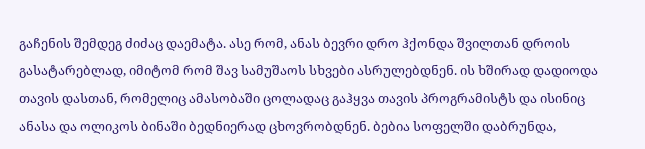გაჩენის შემდეგ ძიძაც დაემატა. ასე რომ, ანას ბევრი დრო ჰქონდა შვილთან დროის გასატარებლად, იმიტომ რომ შავ სამუშაოს სხვები ასრულებდნენ. ის ხშირად დადიოდა თავის დასთან, რომელიც ამასობაში ცოლადაც გაჰყვა თავის პროგრამისტს და ისინიც ანასა და ოლიკოს ბინაში ბედნიერად ცხოვრობდნენ. ბებია სოფელში დაბრუნდა,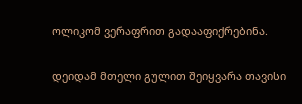ოლიკომ ვერაფრით გადააფიქრებინა.

დეიდამ მთელი გულით შეიყვარა თავისი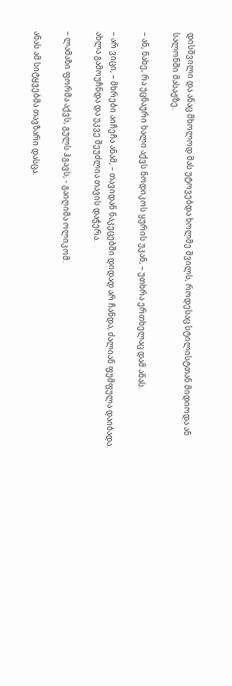დისშვილი და ანაც მხოლოდ მას უტოვებდა ხოლმე შვილს, როდესაც სტილისტთან მიდიოდა ან სალონში მასაჟზე.

– ან, ნახე, რა უცნაური ხალი აქვს ნოდიკოს ყურის უკან, – უთხრა ერთხელაც დამ ანას.

– არ ვიცი, – მხრები აიჩეჩა ანამ, – თავიდან ნაკეცებში დიდად არ ჩანდა, ძალიან ფუმფულა დაიბადა. ახლა გამოუჩნდა და უკვე შეუძლია თავის დაჭერა.

– ლამაზი ფორმა აქვს, გულს ჰგავს, - გაიღიმა ოლიკომ.

ანას ამ სიტყვებმა თავზარი დასცა.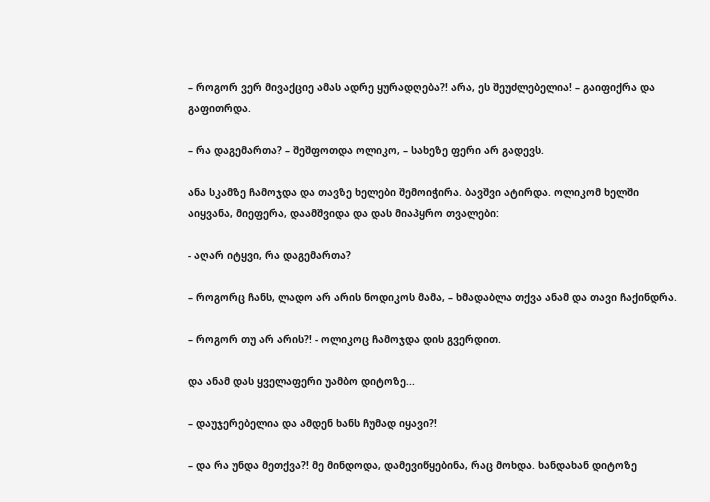– როგორ ვერ მივაქციე ამას ადრე ყურადღება?! არა, ეს შეუძლებელია! – გაიფიქრა და გაფითრდა.

– რა დაგემართა? – შეშფოთდა ოლიკო, – სახეზე ფერი არ გადევს.

ანა სკამზე ჩამოჯდა და თავზე ხელები შემოიჭირა. ბავშვი ატირდა. ოლიკომ ხელში აიყვანა, მიეფერა, დაამშვიდა და დას მიაპყრო თვალები:

- აღარ იტყვი, რა დაგემართა?

– როგორც ჩანს, ლადო არ არის ნოდიკოს მამა, – ხმადაბლა თქვა ანამ და თავი ჩაქინდრა.

– როგორ თუ არ არის?! - ოლიკოც ჩამოჯდა დის გვერდით.

და ანამ დას ყველაფერი უამბო დიტოზე...

– დაუჯერებელია და ამდენ ხანს ჩუმად იყავი?!

– და რა უნდა მეთქვა?! მე მინდოდა, დამევიწყებინა, რაც მოხდა. ხანდახან დიტოზე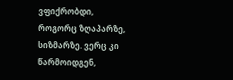ვფიქრობდი, როგორც ზღაპარზე, სიზმარზე. ვერც კი წარმოიდგენ,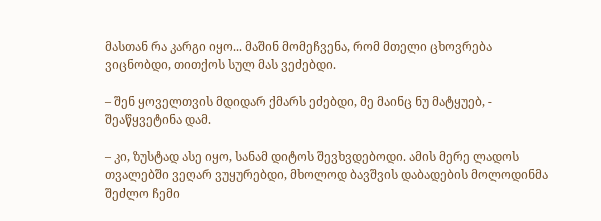მასთან რა კარგი იყო... მაშინ მომეჩვენა, რომ მთელი ცხოვრება ვიცნობდი, თითქოს სულ მას ვეძებდი.

– შენ ყოველთვის მდიდარ ქმარს ეძებდი, მე მაინც ნუ მატყუებ, - შეაწყვეტინა დამ.

– კი, ზუსტად ასე იყო, სანამ დიტოს შევხვდებოდი. ამის მერე ლადოს თვალებში ვეღარ ვუყურებდი, მხოლოდ ბავშვის დაბადების მოლოდინმა შეძლო ჩემი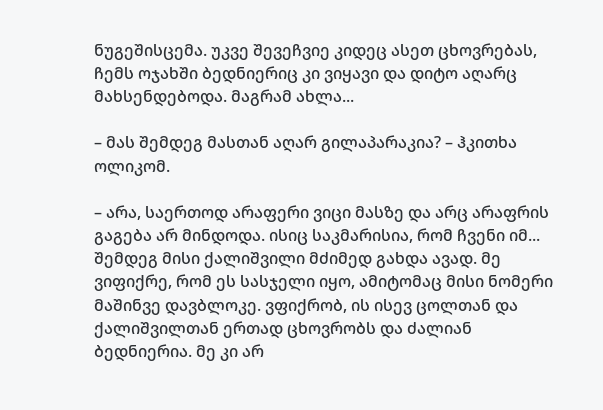ნუგეშისცემა. უკვე შევეჩვიე კიდეც ასეთ ცხოვრებას, ჩემს ოჯახში ბედნიერიც კი ვიყავი და დიტო აღარც მახსენდებოდა. მაგრამ ახლა...

– მას შემდეგ მასთან აღარ გილაპარაკია? – ჰკითხა ოლიკომ.

– არა, საერთოდ არაფერი ვიცი მასზე და არც არაფრის გაგება არ მინდოდა. ისიც საკმარისია, რომ ჩვენი იმ... შემდეგ მისი ქალიშვილი მძიმედ გახდა ავად. მე ვიფიქრე, რომ ეს სასჯელი იყო, ამიტომაც მისი ნომერი მაშინვე დავბლოკე. ვფიქრობ, ის ისევ ცოლთან და ქალიშვილთან ერთად ცხოვრობს და ძალიან ბედნიერია. მე კი არ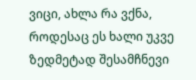ვიცი, ახლა რა ვქნა, როდესაც ეს ხალი უკვე ზედმეტად შესამჩნევი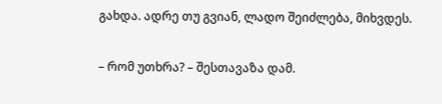გახდა. ადრე თუ გვიან, ლადო შეიძლება, მიხვდეს.

– რომ უთხრა? – შესთავაზა დამ.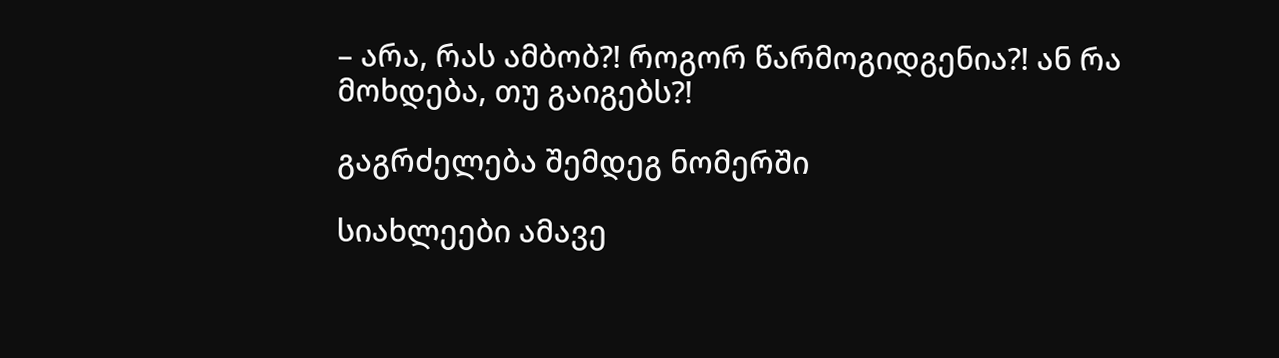– არა, რას ამბობ?! როგორ წარმოგიდგენია?! ან რა მოხდება, თუ გაიგებს?!

გაგრძელება შემდეგ ნომერში

სიახლეები ამავე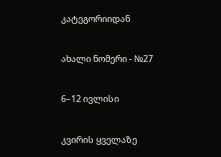კატეგორიიდან

ახალი ნომერი - №27

6–12 ივლისი

კვირის ყველაზე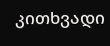კითხვადი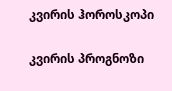კვირის ჰოროსკოპი

კვირის პროგნოზი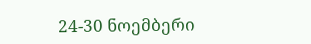24-30 ნოემბერი